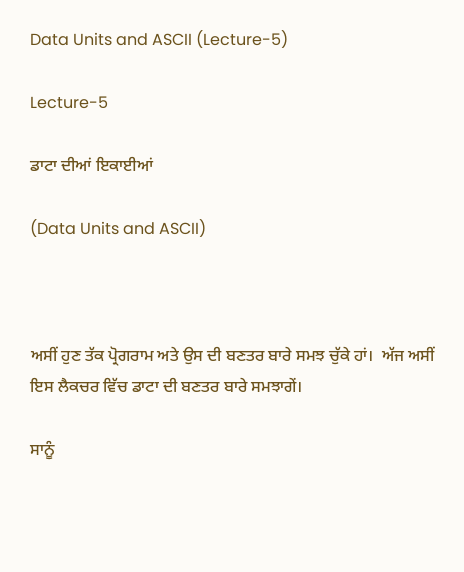Data Units and ASCII (Lecture-5)

Lecture-5

ਡਾਟਾ ਦੀਆਂ ਇਕਾਈਆਂ

(Data Units and ASCII)



ਅਸੀਂ ਹੁਣ ਤੱਕ ਪ੍ਰੋਗਰਾਮ ਅਤੇ ਉਸ ਦੀ ਬਣਤਰ ਬਾਰੇ ਸਮਝ ਚੁੱਕੇ ਹਾਂ।  ਅੱਜ ਅਸੀਂ ਇਸ ਲੈਕਚਰ ਵਿੱਚ ਡਾਟਾ ਦੀ ਬਣਤਰ ਬਾਰੇ ਸਮਝਾਗੇਂ।

ਸਾਨੂੰ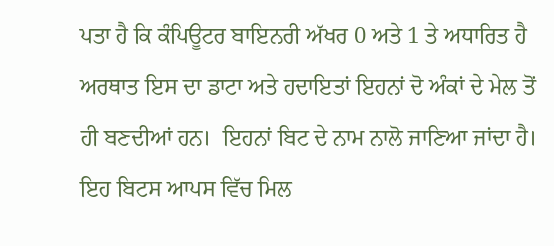ਪਤਾ ਹੈ ਕਿ ਕੰਪਿਊਟਰ ਬਾਇਨਰੀ ਅੱਖਰ 0 ਅਤੇ 1 ਤੇ ਅਧਾਰਿਤ ਹੈ ਅਰਥਾਤ ਇਸ ਦਾ ਡਾਟਾ ਅਤੇ ਹਦਾਇਤਾਂ ਇਹਨਾਂ ਦੋ ਅੰਕਾਂ ਦੇ ਮੇਲ ਤੋਂ  ਹੀ ਬਣਦੀਆਂ ਹਨ।  ਇਹਨਾਂ ਬਿਟ ਦੇ ਨਾਮ ਨਾਲੋ ਜਾਣਿਆ ਜਾਂਦਾ ਹੈ।  ਇਹ ਬਿਟਸ ਆਪਸ ਵਿੱਚ ਮਿਲ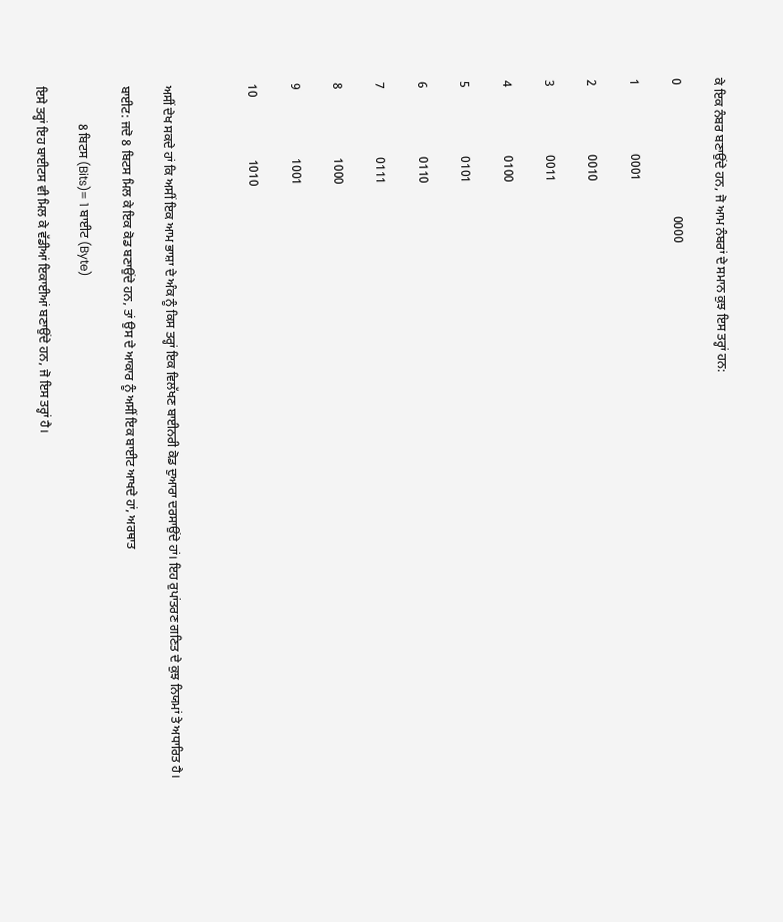ਕੇ ਇਕ ਨੰਬਰ ਬਣਾਉਂਦੇ ਹਨ, ਜੋ ਆਮ ਨੰਬਰਾਂ ਦੇ ਸਮਾਨ ਕੁਝ ਇਸ ਤਰ੍ਹਾਂ ਹਨ:

0                                          0000

1                      0001

2                      0010

3                      0011

4                      0100

5                      0101

6                      0110

7                      0111

8                      1000

9                      1001

10                    1010



ਅਸੀਂ ਦੇਖ ਸਕਦੇ ਹਾਂ ਕਿ ਅਸੀਂ ਇਕ ਆਮ ਭਾਸ਼ਾ ਦੇ ਅੰਕ ਨੂੰ ਕਿਸ ਤਰ੍ਹਾਂ ਇਕ ਵਿਲੱਖਣ ਬਾਈਨਰੀ ਕੋਡ ਦੁਆਰਾ ਦਰਸਾਉਂਦੇ ਹਾਂ। ਇਹ ਰੁਪਾਂਤਰਣ ਗਣਿਤ ਦੇ ਕੁਝ ਨਿਯਮਾਂ ਤੇ ਅਧਾਰਿਤ ਹੈ।

ਬਾਈਟ: ਜਦੋ 8 ਬਿਟਸ ਮਿਲ ਕੇ ਇਕ ਕੋਡ ਬਣਾਉਂਦੇ ਹਨ, ਤਾਂ ਉਸ ਦੇ ਆਕਾਰ ਨੂੰ ਅਸੀਂ ਇਕ ਬਾਈਟ ਆਖਦੇ ਹਾਂ, ਅਰਥਾਤ

            8 ਬਿਟਸ (Bits)= 1 ਬਾਈਟ (Byte)

ਇਸੇ ਤਰ੍ਹਾਂ ਇਹ ਬਾਈਟਸ ਵੀ ਮਿਲ ਕੇ ਵੱਡੀਆਂ ਇਕਾਈਆਂ ਬਣਾਉਂਦੇ ਹਨ, ਜੋ ਇਸ ਤਰ੍ਹਾਂ ਹੈ।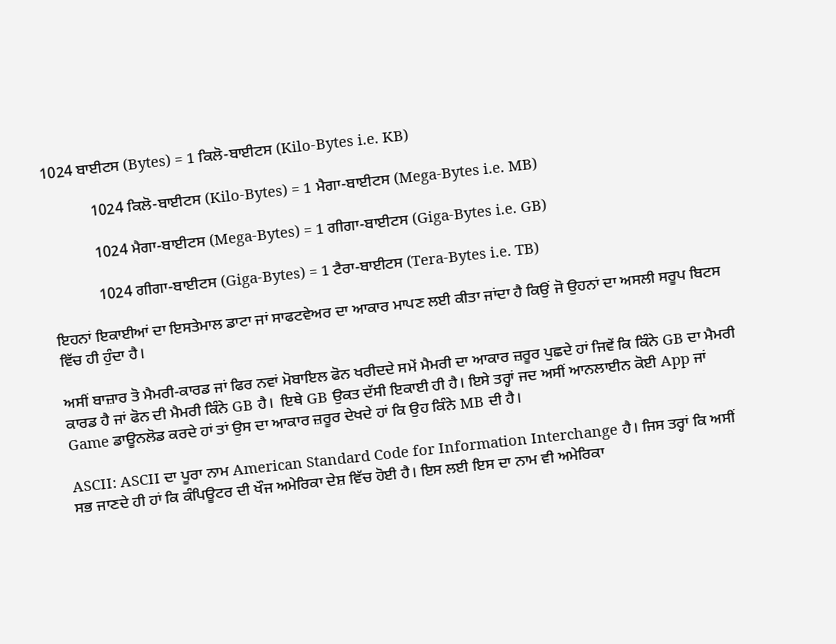1024 ਬਾਈਟਸ (Bytes) = 1 ਕਿਲੋ-ਬਾਈਟਸ (Kilo-Bytes i.e. KB)

            1024 ਕਿਲੋ-ਬਾਈਟਸ (Kilo-Bytes) = 1 ਮੈਗਾ-ਬਾਈਟਸ (Mega-Bytes i.e. MB)

            1024 ਮੈਗਾ-ਬਾਈਟਸ (Mega-Bytes) = 1 ਗੀਗਾ-ਬਾਈਟਸ (Giga-Bytes i.e. GB)

            1024 ਗੀਗਾ-ਬਾਈਟਸ (Giga-Bytes) = 1 ਟੈਰਾ-ਬਾਈਟਸ (Tera-Bytes i.e. TB)

ਇਹਨਾਂ ਇਕਾਈਆਂ ਦਾ ਇਸਤੇਮਾਲ ਡਾਟਾ ਜਾਂ ਸਾਫਟਵੇਅਰ ਦਾ ਆਕਾਰ ਮਾਪਣ ਲਈ ਕੀਤਾ ਜਾਂਦਾ ਹੈ ਕਿਉਂ ਜੋ ਉਹਨਾਂ ਦਾ ਅਸਲੀ ਸਰੂਪ ਬਿਟਸ ਵਿੱਚ ਹੀ ਹੁੰਦਾ ਹੈ।

ਅਸੀਂ ਬਾਜ਼ਾਰ ਤੋ ਮੈਮਰੀ-ਕਾਰਡ ਜਾਂ ਫਿਰ ਨਵਾਂ ਮੋਬਾਇਲ ਫੋਨ ਖਰੀਦਦੇ ਸਮੇਂ ਮੈਮਰੀ ਦਾ ਆਕਾਰ ਜ਼ਰੂਰ ਪੁਛਦੇ ਹਾਂ ਜਿਵੇਂ ਕਿ ਕਿੰਨੇ GB ਦਾ ਮੈਮਰੀ ਕਾਰਡ ਹੈ ਜਾਂ ਫੋਨ ਦੀ ਮੈਮਰੀ ਕਿੰਨੇ GB ਹੈ।  ਇਥੇ GB ਉਕਤ ਦੱਸੀ ਇਕਾਈ ਹੀ ਹੈ। ਇਸੇ ਤਰ੍ਹਾਂ ਜਦ ਅਸੀਂ ਆਨਲਾਈਨ ਕੋਈ App ਜਾਂ Game ਡਾਊਨਲੋਡ ਕਰਦੇ ਹਾਂ ਤਾਂ ਉਸ ਦਾ ਆਕਾਰ ਜ਼ਰੂਰ ਦੇਖਦੇ ਹਾਂ ਕਿ ਉਹ ਕਿੰਨੇ MB ਦੀ ਹੈ।

ASCII: ASCII ਦਾ ਪੂਰਾ ਨਾਮ American Standard Code for Information Interchange ਹੈ। ਜਿਸ ਤਰ੍ਹਾਂ ਕਿ ਅਸੀਂ ਸਭ ਜਾਣਦੇ ਹੀ ਹਾਂ ਕਿ ਕੰਪਿਊਟਰ ਦੀ ਖੌਜ ਅਮੇਰਿਕਾ ਦੇਸ਼ ਵਿੱਚ ਹੋਈ ਹੈ। ਇਸ ਲਈ ਇਸ ਦਾ ਨਾਮ ਵੀ ਅਮੇਰਿਕਾ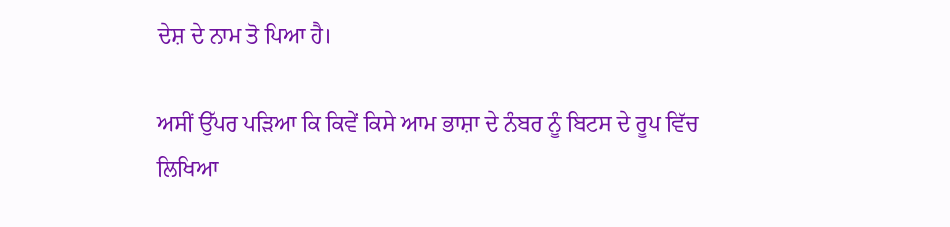ਦੇਸ਼ ਦੇ ਨਾਮ ਤੋ ਪਿਆ ਹੈ।

ਅਸੀਂ ਉੱਪਰ ਪੜਿਆ ਕਿ ਕਿਵੇਂ ਕਿਸੇ ਆਮ ਭਾਸ਼ਾ ਦੇ ਨੰਬਰ ਨੂੰ ਬਿਟਸ ਦੇ ਰੂਪ ਵਿੱਚ ਲਿਖਿਆ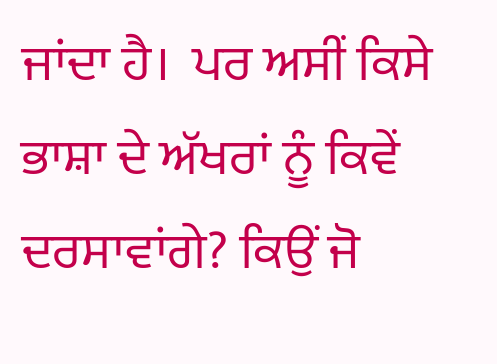ਜਾਂਦਾ ਹੈ।  ਪਰ ਅਸੀਂ ਕਿਸੇ ਭਾਸ਼ਾ ਦੇ ਅੱਖਰਾਂ ਨੂੰ ਕਿਵੇਂ ਦਰਸਾਵਾਂਗੇ? ਕਿਉਂ ਜੋ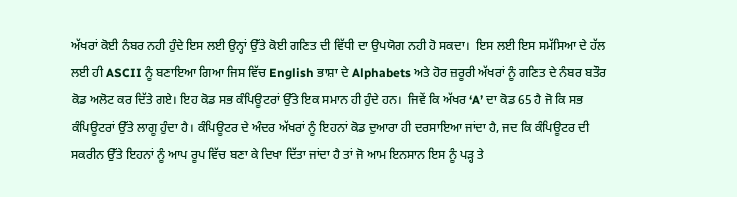ਅੱਖਰਾਂ ਕੋਈ ਨੰਬਰ ਨਹੀ ਹੁੰਦੇ ਇਸ ਲਈ ਉਨ੍ਹਾਂ ਉੱਤੇ ਕੋਈ ਗਣਿਤ ਦੀ ਵਿੱਧੀ ਦਾ ਉਪਯੋਗ ਨਹੀ ਹੋ ਸਕਦਾ।  ਇਸ ਲਈ ਇਸ ਸਮੱਸਿਆ ਦੇ ਹੱਲ ਲਈ ਹੀ ASCII ਨੂੰ ਬਣਾਇਆ ਗਿਆ ਜਿਸ ਵਿੱਚ English ਭਾਸ਼ਾ ਦੇ Alphabets ਅਤੇ ਹੋਰ ਜ਼ਰੂਰੀ ਅੱਖਰਾਂ ਨੂੰ ਗਣਿਤ ਦੇ ਨੰਬਰ ਬਤੌਰ ਕੋਡ ਅਲੋਟ ਕਰ ਦਿੱਤੇ ਗਏ। ਇਹ ਕੋਡ ਸਭ ਕੰਪਿਊਟਰਾਂ ਉੱਤੇ ਇਕ ਸਮਾਨ ਹੀ ਹੁੰਦੇ ਹਨ।  ਜਿਵੇਂ ਕਿ ਅੱਖਰ ‘A’ ਦਾ ਕੋਡ 65 ਹੈ ਜੋ ਕਿ ਸਭ ਕੰਪਿਊਟਰਾਂ ਉੱਤੇ ਲਾਗੂ ਹੁੰਦਾ ਹੈ। ਕੰਪਿਊਟਰ ਦੇ ਅੰਦਰ ਅੱਖਰਾਂ ਨੂੰ ਇਹਨਾਂ ਕੋਡ ਦੁਆਰਾ ਹੀ ਦਰਸਾਇਆ ਜਾਂਦਾ ਹੈ, ਜਦ ਕਿ ਕੰਪਿਊਟਰ ਦੀ ਸਕਰੀਨ ਉੱਤੇ ਇਹਨਾਂ ਨੂੰ ਆਪ ਰੂਪ ਵਿੱਚ ਬਣਾ ਕੇ ਦਿਖਾ ਦਿੱਤਾ ਜਾਂਦਾ ਹੈ ਤਾਂ ਜੋ ਆਮ ਇਨਸਾਨ ਇਸ ਨੂੰ ਪੜ੍ਹ ਤੇ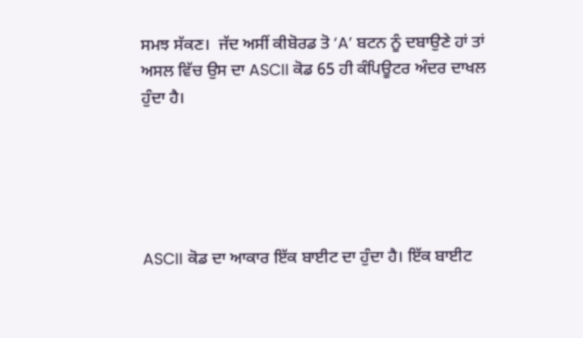ਸਮਝ ਸੱਕਣ।  ਜੱਦ ਅਸੀਂ ਕੀਬੋਰਡ ਤੋ ‘A’ ਬਟਨ ਨੂੰ ਦਬਾਉਣੇ ਹਾਂ ਤਾਂ ਅਸਲ ਵਿੱਚ ਉਸ ਦਾ ASCII ਕੋਡ 65 ਹੀ ਕੰਪਿਊਟਰ ਅੰਦਰ ਦਾਖਲ ਹੁੰਦਾ ਹੈ।





ASCII ਕੋਡ ਦਾ ਆਕਾਰ ਇੱਕ ਬਾਈਟ ਦਾ ਹੁੰਦਾ ਹੈ। ਇੱਕ ਬਾਈਟ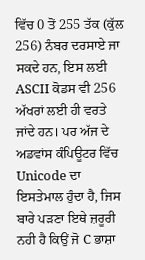ਵਿੱਚ 0 ਤੋਂ 255 ਤੱਕ (ਕੁੱਲ 256) ਨੰਬਰ ਦਰਸਾਏ ਜਾ ਸਕਦੇ ਹਨ, ਇਸ ਲਈ ASCII ਕੋਡਸ ਵੀ 256 ਅੱਖਰਾਂ ਲਈ ਹੀ ਵਰਤੇ ਜਾਂਦੇ ਹਨ। ਪਰ ਅੱਜ ਦੇ ਅਡਵਾਂਸ ਕੰਪਿਊਟਰ ਵਿੱਚ Unicode ਦਾ ਇਸਤੇਮਾਲ ਹੁੰਦਾ ਹੈ, ਜਿਸ ਬਾਰੇ ਪੜਣਾ ਇਥੇ ਜ਼ਰੂਰੀ ਨਹੀ ਹੈ ਕਿਉਂ ਜੋ C ਭਾਸ਼ਾ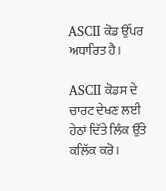ASCII ਕੋਡ ਉੱਪਰ ਅਧਾਰਿਤ ਹੈ।

ASCII ਕੋਡਸ ਦੇ ਚਾਰਟ ਦੇਖਣ ਲਈ ਹੇਠਾਂ ਦਿੱਤੇ ਲਿੰਕ ਉੱਤੇ ਕਲਿੱਕ ਕਰੋ।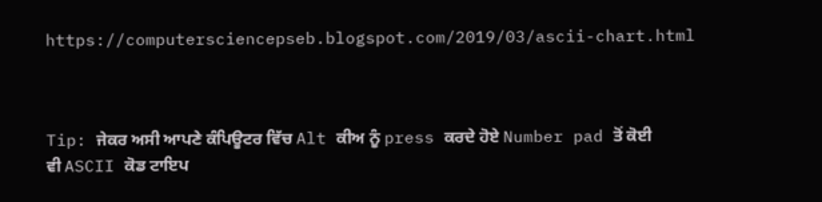https://computersciencepseb.blogspot.com/2019/03/ascii-chart.html



Tip: ਜੇਕਰ ਅਸੀ ਆਪਣੇ ਕੰਪਿਊਟਰ ਵਿੱਚ Alt ਕੀਅ ਨੂੰ press ਕਰਦੇ ਹੋਏ Number pad ਤੋਂ ਕੋਈ ਵੀ ASCII ਕੋਡ ਟਾਇਪ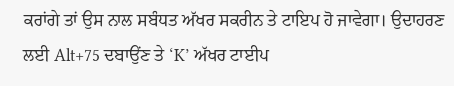ਕਰਾਂਗੇ ਤਾਂ ਉਸ ਨਾਲ ਸਬੰਧਤ ਅੱਖਰ ਸਕਰੀਨ ਤੇ ਟਾਇਪ ਹੋ ਜਾਵੇਗਾ। ਉਦਾਹਰਣ ਲਈ Alt+75 ਦਬਾਉਂਣ ਤੇ ‘K’ ਅੱਖਰ ਟਾਈਪ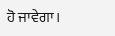ਹੋ ਜਾਵੇਗਾ।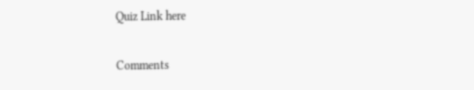Quiz Link here

Comments